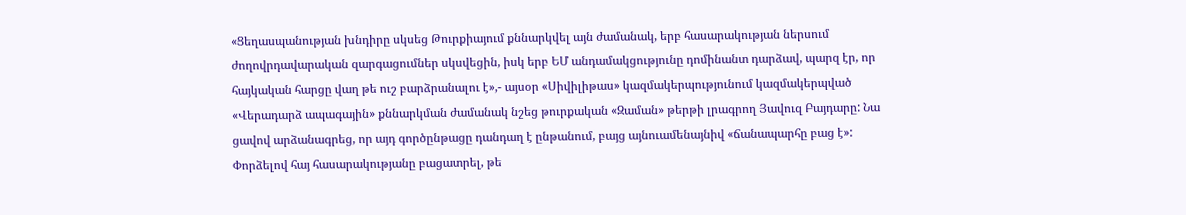«Ցեղասպանության խնդիրը սկսեց Թուրքիայում քննարկվել այն ժամանակ, երբ հասարակության ներսում ժողովրդավարական զարգացումներ սկսվեցին, իսկ երբ ԵՄ անդամակցությունը դոմինանտ դարձավ, պարզ էր, որ հայկական հարցը վաղ թե ուշ բարձրանալու է»,- այսօր «Սիվիլիթաս» կազմակերպությունում կազմակերպված «Վերադարձ ապագային» քննարկման ժամանակ նշեց թուրքական «Զաման» թերթի լրագրող Յավուզ Բայդարը: Նա ցավով արձանագրեց, որ այդ գործընթացը դանդաղ է ընթանում, բայց այնուամենայնիվ «ճանապարհը բաց է»: Փորձելով հայ հասարակությանը բացատրել, թե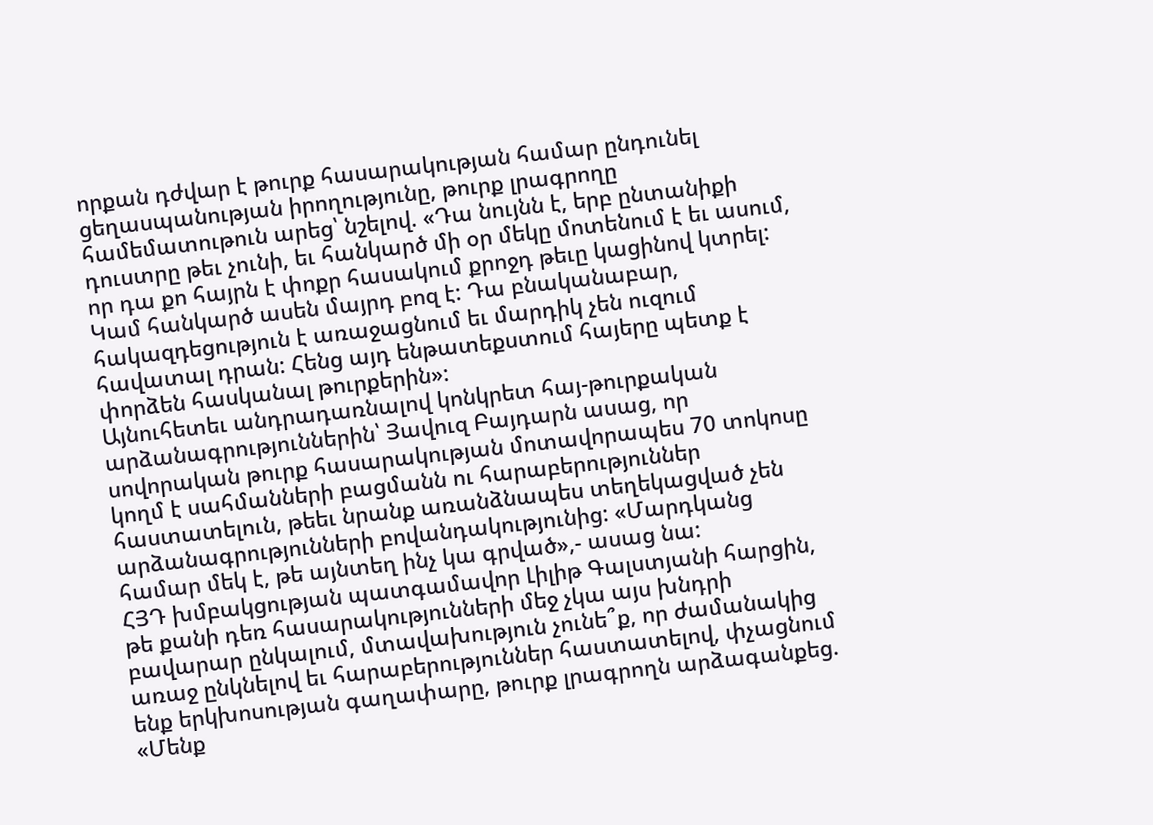որքան դժվար է թուրք հասարակության համար ընդունել ցեղասպանության իրողությունը, թուրք լրագրողը համեմատութուն արեց՝ նշելով. «Դա նույնն է, երբ ընտանիքի դուստրը թեւ չունի, եւ հանկարծ մի օր մեկը մոտենում է եւ ասում, որ դա քո հայրն է փոքր հասակում քրոջդ թեւը կացինով կտրել: Կամ հանկարծ ասեն մայրդ բոզ է: Դա բնականաբար, հակազդեցություն է առաջացնում եւ մարդիկ չեն ուզում հավատալ դրան: Հենց այդ ենթատեքստում հայերը պետք է փորձեն հասկանալ թուրքերին»:
Այնուհետեւ անդրադառնալով կոնկրետ հայ-թուրքական արձանագրություններին՝ Յավուզ Բայդարն ասաց, որ սովորական թուրք հասարակության մոտավորապես 70 տոկոսը կողմ է սահմանների բացմանն ու հարաբերություններ հաստատելուն, թեեւ նրանք առանձնապես տեղեկացված չեն արձանագրությունների բովանդակությունից: «Մարդկանց համար մեկ է, թե այնտեղ ինչ կա գրված»,- ասաց նա:
ՀՅԴ խմբակցության պատգամավոր Լիլիթ Գալստյանի հարցին, թե քանի դեռ հասարակությունների մեջ չկա այս խնդրի բավարար ընկալում, մտավախություն չունե՞ք, որ ժամանակից առաջ ընկնելով եւ հարաբերություններ հաստատելով, փչացնում ենք երկխոսության գաղափարը, թուրք լրագրողն արձագանքեց. «Մենք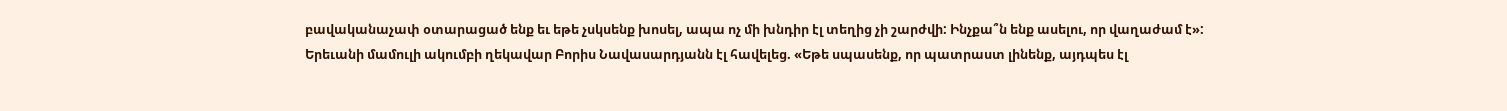բավականաչափ օտարացած ենք եւ եթե չսկսենք խոսել, ապա ոչ մի խնդիր էլ տեղից չի շարժվի: Ինչքա՞ն ենք ասելու, որ վաղաժամ է»:
Երեւանի մամուլի ակումբի ղեկավար Բորիս Նավասարդյանն էլ հավելեց. «Եթե սպասենք, որ պատրաստ լինենք, այդպես էլ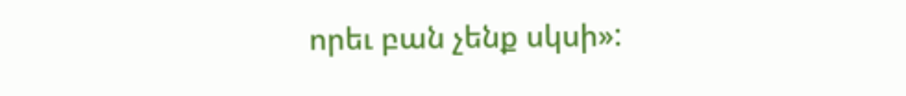որեւ բան չենք սկսի»: